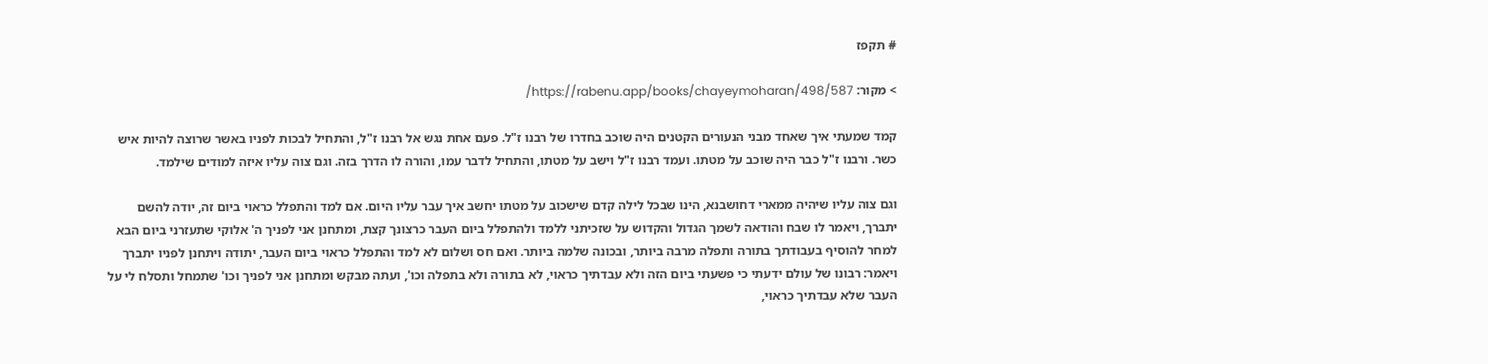# תקפז

> מקור: https://rabenu.app/books/chayeymoharan/498/587/

קמד שמעתי איך שאחד מבני הנעורים הקטנים היה שוכב בחדרו של רבנו ז"ל. פעם אחת נגש אל רבנו ז"ל, והתחיל לבכות לפניו באשר שרוצה להיות איש כשר. ורבנו ז"ל כבר היה שוכב על מטתו. ועמד רבנו ז"ל וישב על מטתו, והתחיל לדבר עמו, והורה לו הדרך בזה. וגם צוה עליו איזה למודים שילמד.

וגם צוה עליו שיהיה ממארי דחושבנא, הינו שבכל לילה קדם שישכוב על מטתו יחשב איך עבר עליו היום. אם למד והתפלל כראוי ביום זה, יודה להשם יתברך, ויאמר לו שבח והודאה לשמך הגדול והקדוש על שזכיתני ללמד ולהתפלל ביום העבר כרצונך קצת, ומתחנן אני לפניך ה' אלוקי שתעזרני ביום הבא למחר להוסיף בעבודתך בתורה ותפלה מרבה ביותר, ובכונה שלמה ביותר. ואם חס ושלום לא למד והתפלל כראוי ביום העבר, יתודה ויתחנן לפניו יתברך ויאמר: רבונו של עולם ידעתי כי פשעתי ביום הזה ולא עבדתיך כראוי, לא בתורה ולא בתפלה וכו', ועתה מבקש ומתחנן אני לפניך וכו' שתמחל ותסלח לי על העבר שלא עבדתיך כראוי,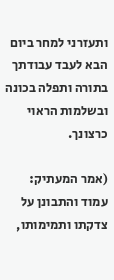ותעזרני למחר ביום הבא לעבד עבודתך בתורה ותפלה בכונה ובשלמות הראוי כרצונך.

(אמר המעתיק: עמוד והתבונן על צדקתו ותמימותו,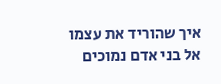איך שהוריד את עצמו אל בני אדם נמוכים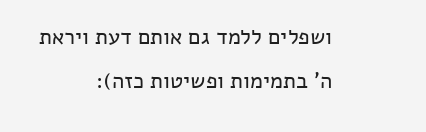ושפלים ללמד גם אותם דעת ויראת ה' בתמימות ופשיטות כזה):